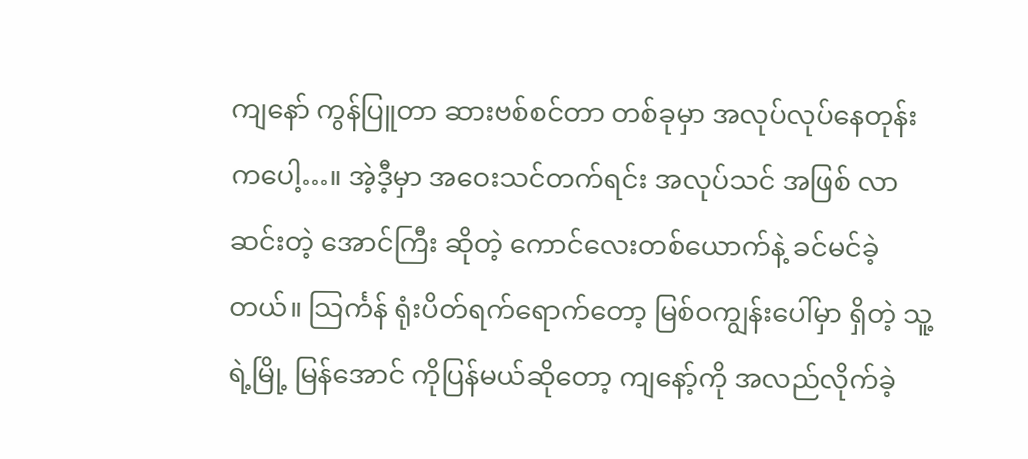ကျနော် ကွန်ပြူတာ ဆားဗစ်စင်တာ တစ်ခုမှာ အလုပ်လုပ်နေတုန်းကပေါ့…။ အဲ့ဒီ့မှာ အဝေးသင်တက်ရင်း အလုပ်သင် အဖြစ် လာဆင်းတဲ့ အောင်ကြီး ဆိုတဲ့ ကောင်လေးတစ်ယောက်နဲ့ ခင်မင်ခဲ့တယ်။ သြင်္ကန် ရုံးပိတ်ရက်ရောက်တော့ မြစ်ဝကျွန်းပေါ်မှာ ရှိတဲ့ သူ့ရဲ့မြို့ မြန်အောင် ကိုပြန်မယ်ဆိုတော့ ကျနော့်ကို အလည်လိုက်ခဲ့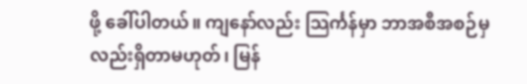ဖို့ ခေါ်ပါတယ်။ ကျနော်လည်း သြင်္ကန်မှာ ဘာအစီအစဉ်မှ လည်းရှိတာမဟုတ်၊ မြန်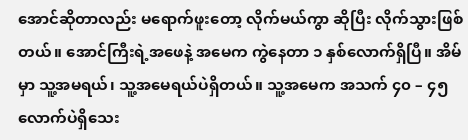အောင်ဆိုတာလည်း မရောက်ဖူးတော့ လိုက်မယ်ကွာ ဆိုပြီး လိုက်သွားဖြစ်တယ်။ အောင်ကြီးရဲ့အဖေနဲ့ အမေက ကွဲနေတာ ၁ နှစ်လောက်ရှိပြီ။ အိမ်မှာ သူ့အမရယ်၊ သူ့အမေရယ်ပဲရှိတယ်။ သူ့အမေက အသက် ၄၀ – ၄၅ လောက်ပဲရှိသေး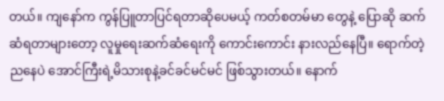တယ်။ ကျနော်က ကွန်ပြူတာပြင်ရတာဆိုပေမယ့် ကတ်စတမ်မာ တွေနဲ့ ပြောဆို ဆက်ဆံရတာများတော့ လူမှုရေးဆက်ဆံရေးကို ကောင်းကောင်း နားလည်နေပြီ။ ရောက်တဲ့ညနေပဲ အောင်ကြီးရဲ့မိသားစုနဲ့ခင်ခင်မင်မင် ဖြစ်သွားတယ်။ နောက်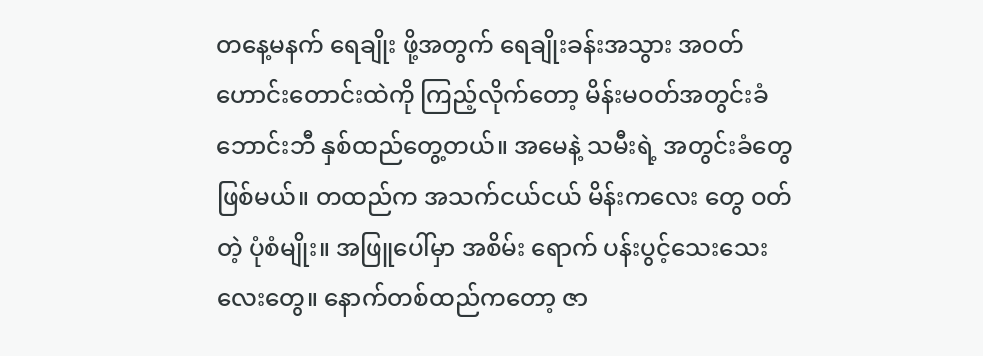တနေ့မနက် ရေချိုး ဖို့အတွက် ရေချိုးခန်းအသွား အဝတ်ဟောင်းတောင်းထဲကို ကြည့်လိုက်တော့ မိန်းမဝတ်အတွင်းခံဘောင်းဘီ နှစ်ထည်တွေ့တယ်။ အမေနဲ့ သမီးရဲ့ အတွင်းခံတွေ ဖြစ်မယ်။ တထည်က အသက်ငယ်ငယ် မိန်းကလေး တွေ ဝတ်တဲ့ ပုံစံမျိုး။ အဖြူပေါ်မှာ အစိမ်း ရောက် ပန်းပွင့်သေးသေးလေးတွေ။ နောက်တစ်ထည်ကတော့ ဇာ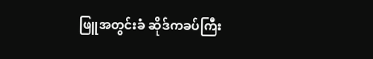ဖြူအတွင်းခံ ဆိုဒ်ကခပ်ကြီး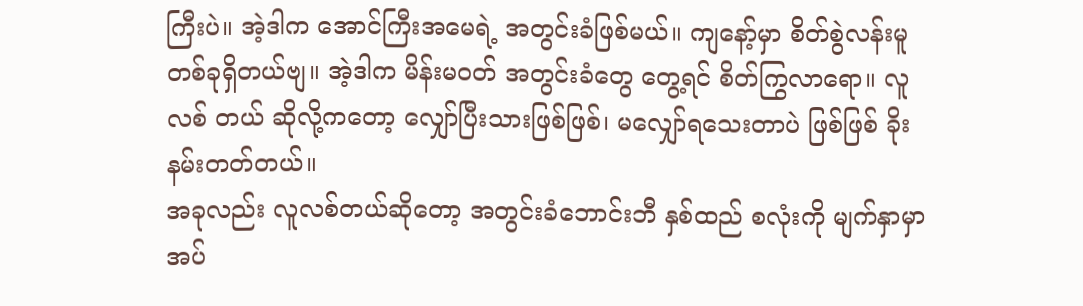ကြီးပဲ။ အဲ့ဒါက အောင်ကြီးအမေရဲ့ အတွင်းခံဖြစ်မယ်။ ကျနော့်မှာ စိတ်စွဲလန်းမူတစ်ခုရှိတယ်ဗျ။ အဲ့ဒါက မိန်းမဝတ် အတွင်းခံတွေ တွေ့ရင် စိတ်ကြွလာရော။ လူလစ် တယ် ဆိုလို့ကတော့ လျှော်ပြီးသားဖြစ်ဖြစ်၊ မလျှော်ရသေးတာပဲ ဖြစ်ဖြစ် ခိုးနမ်းတတ်တယ်။
အခုလည်း လူလစ်တယ်ဆိုတော့ အတွင်းခံဘောင်းဘီ နှစ်ထည် စလုံးကို မျက်နှာမှာအပ်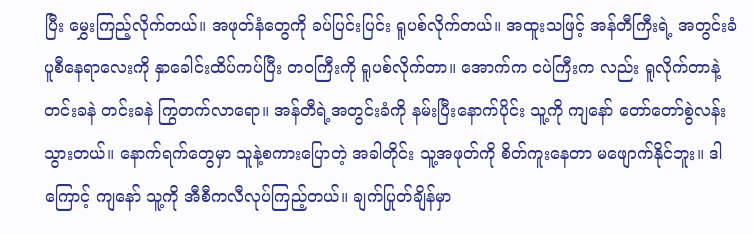ပြီး မွှေးကြည့်လိုက်တယ်။ အဖုတ်နံတွေကို ခပ်ပြင်းပြင်း ရူပစ်လိုက်တယ်။ အထူးသဖြင့် အန်တီကြီးရဲ့ အတွင်းခံ ပူစီနေရာလေးကို နှာခေါင်းထိပ်ကပ်ပြီး တဝကြီးကို ရူပစ်လိုက်တာ။ အောက်က ငပဲကြီးက လည်း ရူလိုက်တာနဲ့ တင်းခနဲ တင်းခနဲ ကြွတက်လာရော။ အန်တီရဲ့အတွင်းခံကို နမ်းပြီးနောက်ပိုင်း သူ့ကို ကျနော် တော်တော်စွဲလန်းသွားတယ်။ နောက်ရက်တွေမှာ သူနဲ့စကားပြောတဲ့ အခါတိုင်း သူ့အဖုတ်ကို စိတ်ကူးနေတာ မဖျောက်နိုင်ဘူး။ ဒါကြောင့် ကျနော် သူ့ကို အီစီကလီလုပ်ကြည့်တယ်။ ချက်ပြုတ်ချိန်မှာ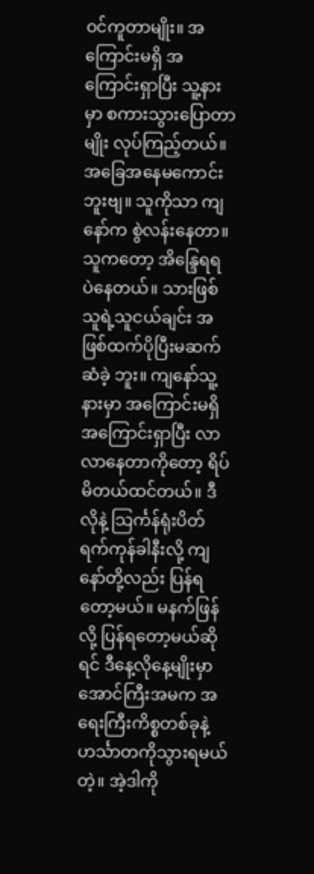ဝင်ကူတာမျိုး။ အကြောင်းမရှိ အကြောင်းရှာပြီး သူ့နားမှာ စကားသွားပြောတာမျိုး လုပ်ကြည့်တယ်။ အခြေအနေမကောင်းဘူးဗျ။ သူကိုသာ ကျနော်က စွဲလန်းနေတာ။ သူကတော့ အိန္ဒြေရရ ပဲနေတယ်။ သားဖြစ်သူရဲ့သူငယ်ချင်း အဖြစ်ထက်ပိုပြီးမဆက်ဆံခဲ့ ဘူး။ ကျနော်သူ့နားမှာ အကြောင်းမရှိအကြောင်းရှာပြီး လာလာနေတာကိုတော့ ရိပ်မိတယ်ထင်တယ်။ ဒီလိုနဲ့ သြင်္ကန်ရုံးပိတ်ရက်ကုန်ခါနီးလို့ ကျနော်တို့လည်း ပြန်ရတော့မယ်။ မနက်ဖြန်လို့ ပြန်ရတော့မယ်ဆိုရင် ဒီနေ့လိုနေ့မျိုးမှာ အောင်ကြီးအမက အရေးကြီးကိစ္စတစ်ခုနဲ့ ဟင်္သာတကိုသွားရမယ်တဲ့။ အဲ့ဒါကို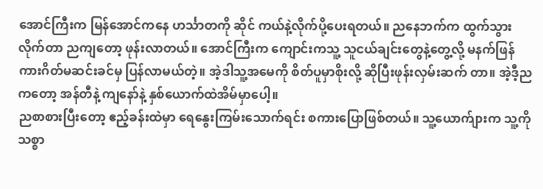အောင်ကြီးက မြန်အောင်ကနေ ဟင်္သာတကို ဆိုင် ကယ်နဲ့လိုက်ပို့ပေးရတယ်။ ညနေဘက်က ထွက်သွားလိုက်တာ ညကျတော့ ဖုန်းလာတယ်။ အောင်ကြီးက ကျောင်းကသူ့ သူငယ်ချင်းတွေနဲ့တွေ့လို့ မနက်ဖြန် ကားဂိတ်မဆင်းခင်မှ ပြန်လာမယ်တဲ့။ အဲ့ဒါသူ့အမေကို စိတ်ပူမှာစိုးလို့ ဆိုပြီးဖုန်းလှမ်းဆက် တာ။ အဲ့ဒီ့ညကတော့ အန်တီနဲ့ ကျနော်နဲ့ နှစ်ယောက်ထဲအိမ်မှာပေါ့။
ညစာစားပြီးတော့ ဧည့်ခန်းထဲမှာ ရေနွေးကြမ်းသောက်ရင်း စကားပြောဖြစ်တယ်။ သူ့ယောက်ျားက သူ့ကို သစ္စာ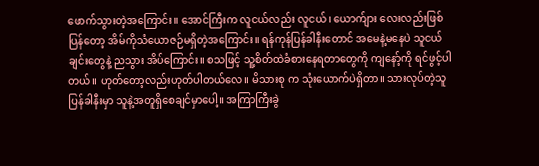ဖောက်သွားတဲ့အကြောင်း။ အောင်ကြီးက လူငယ်လည်း လူငယ်၊ ယောက်ျား လေးလည်းဖြစ်ပြန်တော့ အိမ်ကိုသံယောဇဉ်မရှိတဲ့အကြောင်း။ ရန်ကုန်ပြန်ခါနီးတောင် အမေနဲ့မနေပဲ သူငယ်ချင်းတွေနဲ့ ညသွား အိပ်ကြောင်း။ စသဖြင့် သူ့စိတ်ထဲခံစားနေရတာတွေကို ကျနော့်ကို ရင်ဖွင့်ပါတယ်။ ဟုတ်တော့လည်းဟုတ်ပါတယ်လေ။ မိသားစု က သုံးယောက်ပဲရှိတာ။ သားလုပ်တဲ့သူ ပြန်ခါနီးမှာ သူနဲ့အတူရှိစေချင်မှာပေါ့။ အကြာကြီးခွဲ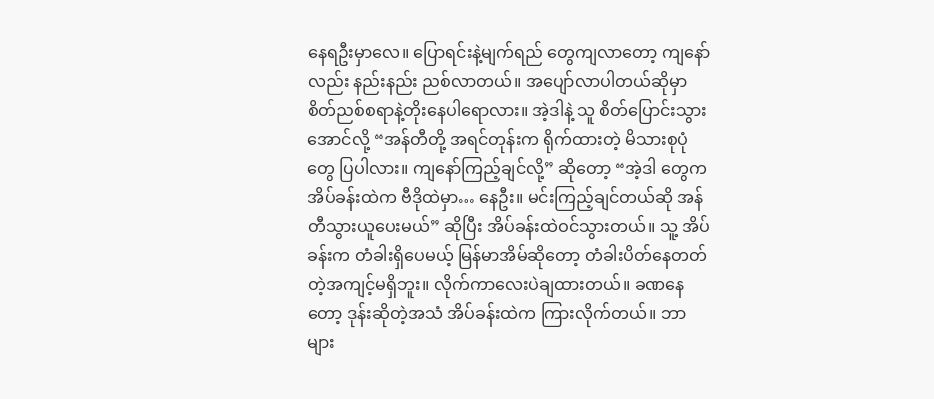နေရဦးမှာလေ။ ပြောရင်းနဲ့မျက်ရည် တွေကျလာတော့ ကျနော်လည်း နည်းနည်း ညစ်လာတယ်။ အပျော်လာပါတယ်ဆိုမှာ စိတ်ညစ်စရာနဲ့တိုးနေပါရောလား။ အဲ့ဒါနဲ့ သူ စိတ်ပြောင်းသွားအောင်လို့ “အန်တီတို့ အရင်တုန်းက ရိုက်ထားတဲ့ မိသားစုပုံတွေ ပြပါလား။ ကျနော်ကြည့်ချင်လို့” ဆိုတော့ “အဲ့ဒါ တွေက အိပ်ခန်းထဲက ဗီဒိုထဲမှာ… နေဦး။ မင်းကြည့်ချင်တယ်ဆို အန်တီသွားယူပေးမယ်” ဆိုပြီး အိပ်ခန်းထဲဝင်သွားတယ်။ သူ့ အိပ်ခန်းက တံခါးရှိပေမယ့် မြန်မာအိမ်ဆိုတော့ တံခါးပိတ်နေတတ်တဲ့အကျင့်မရှိဘူး။ လိုက်ကာလေးပဲချထားတယ်။ ခဏနေတော့ ဒုန်းဆိုတဲ့အသံ အိပ်ခန်းထဲက ကြားလိုက်တယ်။ ဘာများ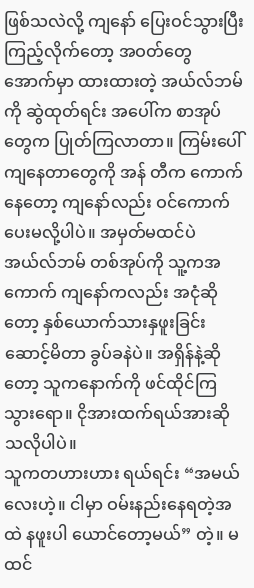ဖြစ်သလဲလို့ ကျနော် ပြေးဝင်သွားပြီးကြည့်လိုက်တော့ အဝတ်တွေ အောက်မှာ ထားထားတဲ့ အယ်လ်ဘမ်ကို ဆွဲထုတ်ရင်း အပေါ်က စာအုပ်တွေက ပြုတ်ကြလာတာ။ ကြမ်းပေါ်ကျနေတာတွေကို အန် တီက ကောက်နေတော့ ကျနော်လည်း ဝင်ကောက်ပေးမလို့ပါပဲ။ အမှတ်မထင်ပဲ အယ်လ်ဘမ် တစ်အုပ်ကို သူ့ကအကောက် ကျနော်ကလည်း အငုံဆိုတော့ နှစ်ယောက်သားနှဖူးခြင်းဆောင့်မိတာ ခွပ်ခနဲပဲ။ အရှိန်နဲ့ဆိုတော့ သူကနောက်ကို ဖင်ထိုင်ကြသွားရော။ ငိုအားထက်ရယ်အားဆိုသလိုပါပဲ။
သူကတဟားဟား ရယ်ရင်း “အမယ်လေးဟဲ့။ ငါမှာ ဝမ်းနည်းနေရတဲ့အထဲ နဖူးပါ ယောင်တော့မယ်” တဲ့။ မထင်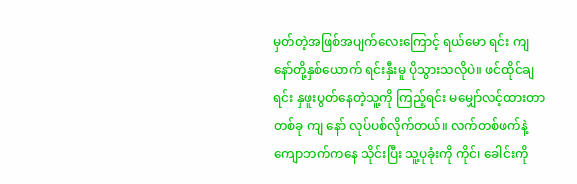မှတ်တဲ့အဖြစ်အပျက်လေးကြောင့် ရယ်မော ရင်း ကျနော်တို့နှစ်ယောက် ရင်းနှီးမူ ပိုသွားသလိုပဲ။ ဖင်ထိုင်ချရင်း နှဖူးပွတ်နေတဲ့သူ့ကို ကြည့်ရင်း မမျှော်လင့်ထားတာ တစ်ခု ကျ နော် လုပ်ပစ်လိုက်တယ်။ လက်တစ်ဖက်နဲ့ ကျောဘက်ကနေ သိုင်းပြီး သူ့ပုခုံးကို ကိုင်၊ ခေါင်းကို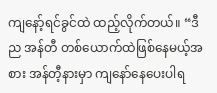ကျနော့်ရင်ခွင်ထဲ ထည့်လိုက်တယ်။ “ဒီည အန်တီ တစ်ယောက်ထဲဖြစ်နေမယ့်အစား အန်တီ့နားမှာ ကျနော်နေပေးပါရ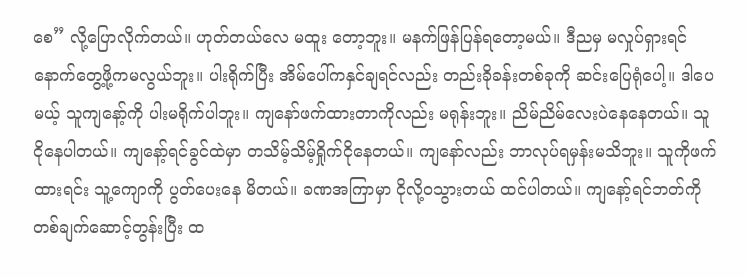စေ” လို့ပြောလိုက်တယ်။ ဟုတ်တယ်လေ မထူး တော့ဘူး။ မနက်ဖြန်ပြန်ရတော့မယ်။ ဒီညမှ မလှုပ်ရှားရင် နောက်တွေ့ဖို့ကမလွယ်ဘူး။ ပါးရိုက်ပြီး အိမ်ပေါ်ကနှင်ချရင်လည်း တည်းခိုခန်းတစ်ခုကို ဆင်းပြေရုံပေါ့။ ဒါပေမယ့် သူကျနော့်ကို ပါးမရိုက်ပါဘူး။ ကျနော်ဖက်ထားတာကိုလည်း မရုန်းဘူး။ ညိမ်ညိမ်လေးပဲနေနေတယ်။ သူ ငိုနေပါတယ်။ ကျနော့်ရင်ခွင်ထဲမှာ တသိမ့်သိမ့်ရှိုက်ငိုနေတယ်။ ကျနော်လည်း ဘာလုပ်ရမှန်းမသိဘူး။ သူကိုဖက်ထားရင်း သူ့ကျောကို ပွတ်ပေးနေ မိတယ်။ ခဏအကြာမှာ ငိုလို့ဝသွားတယ် ထင်ပါတယ်။ ကျနော့်ရင်ဘတ်ကို တစ်ချက်ဆောင့်တွန်းပြီး ထ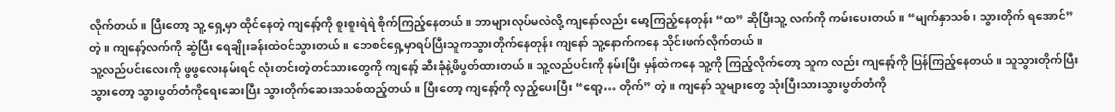လိုက်တယ်။ ပြီးတော့ သူ့ ရှေ့မှာ ထိုင်နေတဲ့ ကျနော့်ကို စူးစူးရဲရဲ စိုက်ကြည့်နေတယ်။ ဘာများလုပ်မလဲလို့ ကျနော်လည်း မော့ကြည့်နေတုန်း “ထ” ဆိုပြီးသူ့ လက်ကို ကမ်းပေးတယ်။ “မျက်နှာသစ်၊ သွားတိုက် ရအောင်” တဲ့။ ကျနော့်လက်ကို ဆွဲပြီး ရေချိုးခန်းထဲဝင်သွားတယ်။ ဘေစင်ရှေ့မှာရပ်ပြီးသူကသွားတိုက်နေတုန်း ကျနော် သူ့နောက်ကနေ သိုင်းဖက်လိုက်တယ်။
သူ့လည်ပင်းလေးကို ဖွဖွလေးနမ်းရင် လုံးတင်းတဲ့တင်သားတွေကို ကျနော့် ဆီးခုံနဲ့ဖိပွတ်ထားတယ်။ သူ့လည်ပင်းကို နမ်းပြီး မှန်ထဲကနေ သူ့ကို ကြည့်လိုက်တော့ သူက လည်း ကျနော့်ကို ပြန်ကြည့်နေတယ်။ သူသွားတိုက်ပြီးသွားတော့ သွားပွတ်တံကိုရေးဆေးပြီး သွားတိုက်ဆေးအသစ်ထည့်တယ်။ ပြီးတော့ ကျနော့်ကို လှည့်ပေးပြီး “ရော့… တိုက်” တဲ့။ ကျနော် သူများတွေ သုံးပြီးသားသွားပွတ်တံကို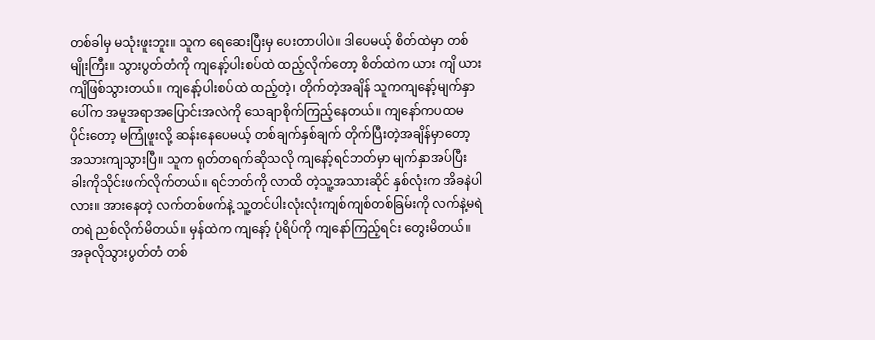တစ်ခါမှ မသုံးဖူးဘူး။ သူက ရေဆေးပြီးမှ ပေးတာပါပဲ။ ဒါပေမယ့် စိတ်ထဲမှာ တစ်မျိုးကြီး။ သွားပွတ်တံကို ကျနော့်ပါးစပ်ထဲ ထည့်လိုက်တော့ စိတ်ထဲက ယား ကျိ ယားကျိဖြစ်သွားတယ်။ ကျနော့်ပါးစပ်ထဲ ထည့်တဲ့၊ တိုက်တဲ့အချိန် သူကကျနော့်မျက်နှာ ပေါ်က အမူအရာအပြောင်းအလဲကို သေချာစိုက်ကြည့်နေတယ်။ ကျနော်ကပထမပိုင်းတော့ မကြုံဖူးလို့ ဆန်းနေပေမယ့် တစ်ချက်နှစ်ချက် တိုက်ပြီးတဲ့အချိန်မှာတော့ အသားကျသွားပြီ။ သူက ရုတ်တရက်ဆိုသလို ကျနော့်ရင်ဘတ်မှာ မျက်နှာအပ်ပြီး ခါးကိုသိုင်းဖက်လိုက်တယ်။ ရင်ဘတ်ကို လာထိ တဲ့သူ့အသားဆိုင် နှစ်လုံးက အိခနဲပါလား။ အားနေတဲ့ လက်တစ်ဖက်နဲ့ သူ့တင်ပါးလုံးလုံးကျစ်ကျစ်တစ်ခြမ်းကို လက်နဲ့မရဲတရဲ ညစ်လိုက်မိတယ်။ မှန်ထဲက ကျနော့် ပုံရိပ်ကို ကျနော်ကြည့်ရင်း တွေးမိတယ်။ အခုလိုသွားပွတ်တံ တစ်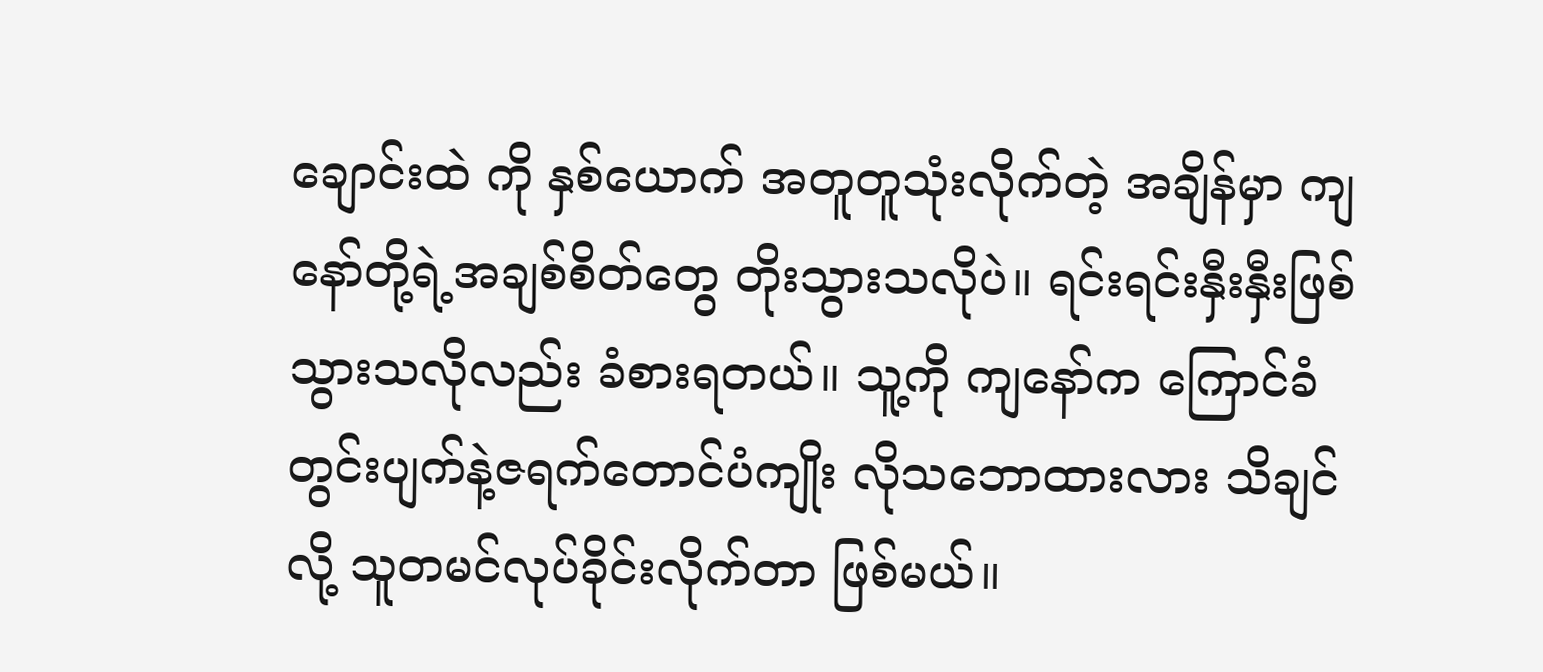ချောင်းထဲ ကို နှစ်ယောက် အတူတူသုံးလိုက်တဲ့ အချိန်မှာ ကျနော်တို့ရဲ့အချစ်စိတ်တွေ တိုးသွားသလိုပဲ။ ရင်းရင်းနှီးနှီးဖြစ်သွားသလိုလည်း ခံစားရတယ်။ သူ့ကို ကျနော်က ကြောင်ခံတွင်းပျက်နဲ့ဇရက်တောင်ပံကျိုး လိုသဘောထားလား သိချင်လို့ သူတမင်လုပ်ခိုင်းလိုက်တာ ဖြစ်မယ်။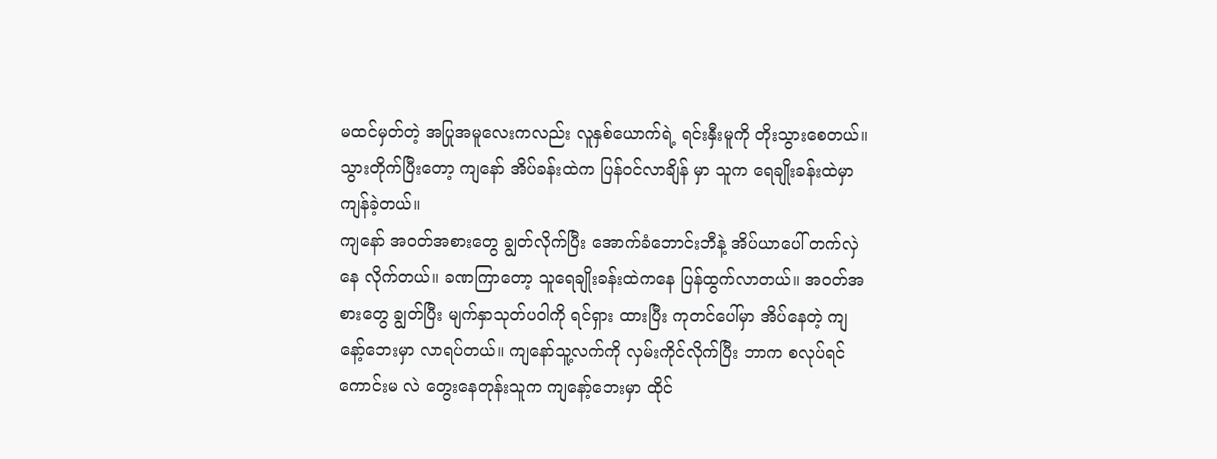မထင်မှတ်တဲ့ အပြုအမူလေးကလည်း လူနှစ်ယောက်ရဲ့ ရင်းနှီးမူကို တိုးသွားစေတယ်။ သွားတိုက်ပြီးတော့ ကျနော် အိပ်ခန်းထဲက ပြန်ဝင်လာချိန် မှာ သူက ရေချိုးခန်းထဲမှာ ကျန်ခဲ့တယ်။
ကျနော် အဝတ်အစားတွေ ချွတ်လိုက်ပြီး အောက်ခံဘောင်းဘီနဲ့ အိပ်ယာပေါ် တက်လှဲနေ လိုက်တယ်။ ခဏကြာတော့ သူရေချိုးခန်းထဲကနေ ပြန်ထွက်လာတယ်။ အဝတ်အစားတွေ ချွတ်ပြီး မျက်နှာသုတ်ပဝါကို ရင်ရှား ထားပြီး ကုတင်ပေါ်မှာ အိပ်နေတဲ့ ကျနော့်ဘေးမှာ လာရပ်တယ်။ ကျနော်သူ့လက်ကို လှမ်းကိုင်လိုက်ပြီး ဘာက စလုပ်ရင်ကောင်းမ လဲ တွေးနေတုန်းသူက ကျနော့်ဘေးမှာ ထိုင်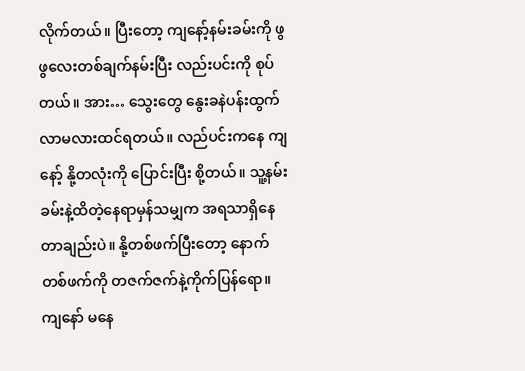လိုက်တယ်။ ပြီးတော့ ကျနော့်နမ်းခမ်းကို ဖွဖွလေးတစ်ချက်နမ်းပြီး လည်းပင်းကို စုပ် တယ်။ အား… သွေးတွေ နွေးခနဲပန်းထွက်လာမလားထင်ရတယ်။ လည်ပင်းကနေ ကျနော့် နို့တလုံးကို ပြောင်းပြီး စို့တယ်။ သူ့နမ်း ခမ်းနဲ့ထိတဲ့နေရာမှန်သမျှက အရသာရှိနေတာချည်းပဲ။ နို့တစ်ဖက်ပြီးတော့ နောက်တစ်ဖက်ကို တဇက်ဇက်နဲ့ကိုက်ပြန်ရော။ ကျနော် မနေ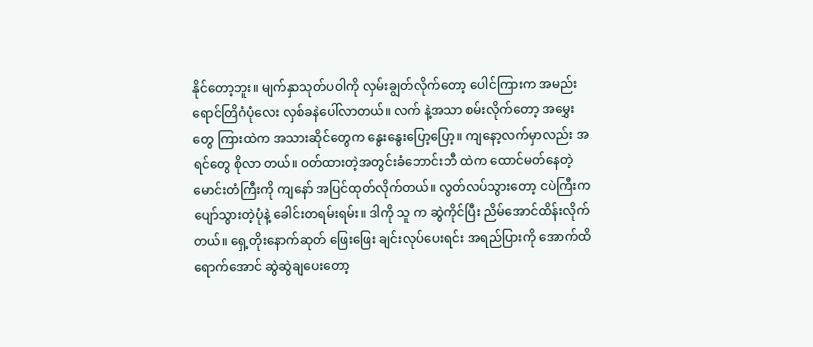နိုင်တော့ဘူး။ မျက်နှာသုတ်ပဝါကို လှမ်းချွတ်လိုက်တော့ ပေါင်ကြားက အမည်းရောင်တြိဂံပုံလေး လှစ်ခနဲပေါ်လာတယ်။ လက် နဲ့အသာ စမ်းလိုက်တော့ အမွှေးတွေ ကြားထဲက အသားဆိုင်တွေက နွေးနွေးပြော့ပြော့။ ကျနော့လက်မှာလည်း အရင်တွေ စိုလာ တယ်။ ဝတ်ထားတဲ့အတွင်းခံဘောင်းဘီ ထဲက ထောင်မတ်နေတဲ့ မောင်းတံကြီးကို ကျနော် အပြင်ထုတ်လိုက်တယ်။ လွတ်လပ်သွားတော့ ငပဲကြီးက ပျော်သွားတဲ့ပုံနဲ့ ခေါင်းတရမ်းရမ်း။ ဒါကို သူ က ဆွဲကိုင်ပြီး ညိမ်အောင်ထိန်းလိုက်တယ်။ ရှေ့တိုးနောက်ဆုတ် ဖြေးဖြေး ချင်းလုပ်ပေးရင်း အရည်ပြားကို အောက်ထိ ရောက်အောင် ဆွဲဆွဲချပေးတော့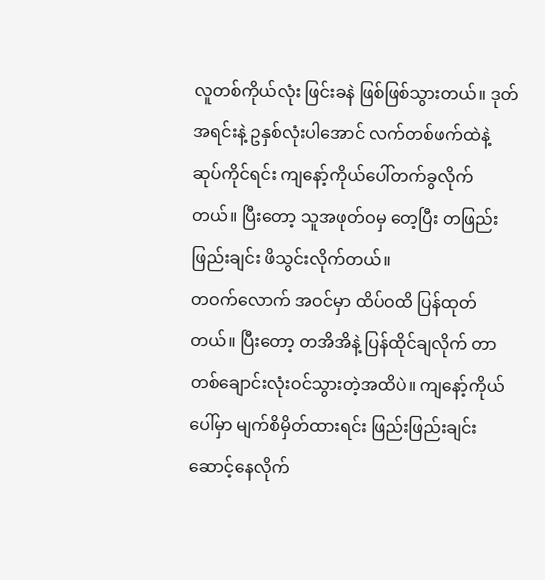လူတစ်ကိုယ်လုံး ဖြင်းခနဲ ဖြစ်ဖြစ်သွားတယ်။ ဒုတ် အရင်းနဲ့ ဥနှစ်လုံးပါအောင် လက်တစ်ဖက်ထဲနဲ့ ဆုပ်ကိုင်ရင်း ကျနော့်ကိုယ်ပေါ်တက်ခွလိုက်တယ်။ ပြီးတော့ သူအဖုတ်ဝမှ တေ့ပြီး တဖြည်းဖြည်းချင်း ဖိသွင်းလိုက်တယ်။
တဝက်လောက် အဝင်မှာ ထိပ်ဝထိ ပြန်ထုတ်တယ်။ ပြီးတော့ တအိအိနဲ့ ပြန်ထိုင်ချလိုက် တာ တစ်ချောင်းလုံးဝင်သွားတဲ့အထိပဲ။ ကျနော့်ကိုယ်ပေါ်မှာ မျက်စိမှိတ်ထားရင်း ဖြည်းဖြည်းချင်းဆောင့်နေလိုက်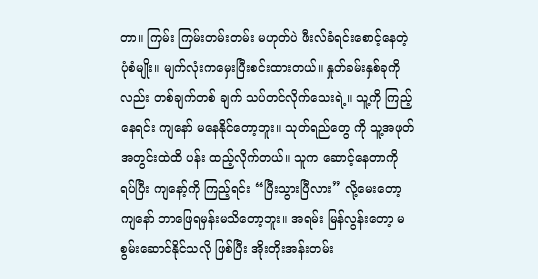တာ။ ကြမ်း ကြမ်းတမ်းတမ်း မဟုတ်ပဲ ဖီးလ်ခံရင်းစောင့်နေတဲ့ ပုံစံမျိုး။ မျက်လုံးကမှေးပြီးစင်းထားတယ်။ နှုတ်ခမ်းနှစ်ခုကိုလည်း တစ်ချက်တစ် ချက် သပ်တင်လိုက်သေးရဲ့။ သူ့ကို ကြည့်နေရင်း ကျနော် မနေနိုင်တော့ဘူး။ သုတ်ရည်တွေ ကို သူ့အဖုတ်အတွင်းထဲထိ ပန်း ထည့်လိုက်တယ်။ သူက ဆောင့်နေတာကို ရပ်ပြီး ကျနော့်ကို ကြည့်ရင်း “ပြီးသွားပြီလား” လို့မေးတော့ ကျနော် ဘာဖြေရမှန်းမသိတော့ဘူး။ အရမ်း မြန်လွန်းတော့ မစွမ်းဆောင်နိုင်သလို ဖြစ်ပြီး အိုးတိုးအန်းတမ်း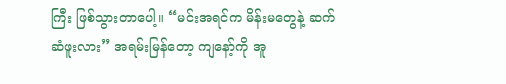ကြီး ဖြစ်သွားတာပေါ့။ “မင်းအရင်က မိန်းမတွေနဲ့ ဆက်ဆံဖူးလား” အရမ်းမြန်တော့ ကျနော့်ကို အူ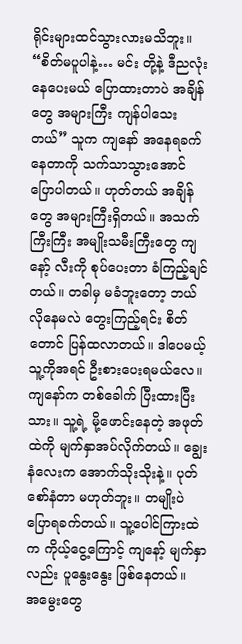ရိုင်းများထင်သွားလားမသိဘူး။ “စိတ်မပူပါနဲ့… မင်း တို့နဲ့ ဒီညလုံး နေပေးမယ် ပြောထားတာပဲ အချိန် တွေ အများကြီး ကျန်ပါသေးတယ်” သူက ကျနော် အနေရခက်နေတာကို သက်သာသွားအောင် ပြောပါတယ်။ ဟုတ်တယ် အချိန် တွေ အများကြီးရှိတယ်။ အသက်ကြီးကြီး အမျိုးသမီးကြီးတွေ ကျနော့် လီးကို စုပ်ပေးတာ ခံကြည့်ချင်တယ်။ တခါမှ မခံဘူးတော့ ဘယ်လိုနေမလဲ တွေးကြည့်ရင်း စိတ်တောင် ပြန်ထလာတယ်။ ဒါပေမယ့် သူ့ကိုအရင် ဦးစားပေးရမယ်လေ။ ကျနော်က တစ်ခေါက် ပြီးထားပြီးသား။ သူ့ရဲ့ မို့ဖောင်းနေတဲ့ အဖုတ်ထဲကို မျက်နှာအပ်လိုက်တယ်။ ချွေးနံလေးက အောက်သိုးသိုးနဲ့။ ပုတ်စော်နံတာ မဟုတ်ဘူး။ တမျိုးပဲ ပြောရခက်တယ်။ သူ့ပေါင်ကြားထဲက ကိုယ့်ငွေ့ကြောင့် ကျနော့် မျက်နှာလည်း ပူနွေးနွေး ဖြစ်နေတယ်။
အမွေးတွေ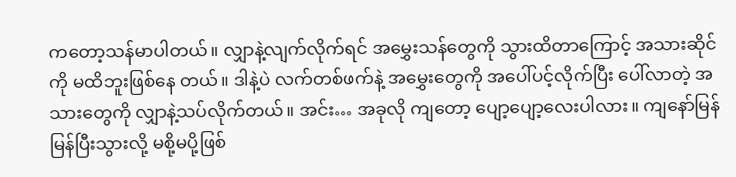ကတော့သန်မာပါတယ်။ လျှာနဲ့လျက်လိုက်ရင် အမွှေးသန်တွေကို သွားထိတာကြောင့် အသားဆိုင်ကို မထိဘူးဖြစ်နေ တယ်။ ဒါနဲ့ပဲ လက်တစ်ဖက်နဲ့ အမွှေးတွေကို အပေါ်ပင့်လိုက်ပြီး ပေါ်လာတဲ့ အသားတွေကို လျှာနဲ့သပ်လိုက်တယ်။ အင်း… အခုလို ကျတော့ ပျော့ပျော့လေးပါလား။ ကျနော်မြန်မြန်ပြီးသွားလို့ မစို့မပို့ဖြစ်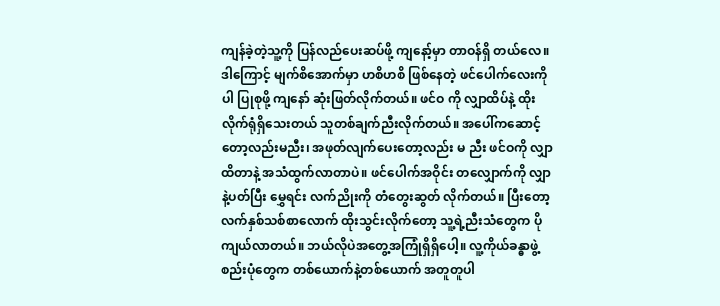ကျန်ခဲ့တဲ့သူ့ကို ပြန်လည်ပေးဆပ်ဖို့ ကျနော့်မှာ တာဝန်ရှိ တယ်လေ။ ဒါကြောင့် မျက်စိအောက်မှာ ဟစိဟစိ ဖြစ်နေတဲ့ ဖင်ပေါက်လေးကိုပါ ပြုစုဖို့ ကျနော် ဆုံးဖြတ်လိုက်တယ်။ ဖင်ဝ ကို လျှာထိပ်နဲ့ ထိုးလိုက်ရုံရှိသေးတယ် သူတစ်ချက်ညီးလိုက်တယ်။ အပေါ်ကဆောင့်တော့လည်းမညီး၊ အဖုတ်လျက်ပေးတော့လည်း မ ညီး ဖင်ဝကို လျှာထိတာနဲ့ အသံထွက်လာတာပဲ။ ဖင်ပေါက်အဝိုင်း တလျှောက်ကို လျှာနဲ့ပတ်ပြီး မွှေရင်း လက်ညိုးကို တံတွေးဆွတ် လိုက်တယ်။ ပြီးတော့ လက်နှစ်သစ်စာလောက် ထိုးသွင်းလိုက်တော့ သူ့ရဲ့ညီးသံတွေက ပိုကျယ်လာတယ်။ ဘယ်လိုပဲအတွေ့အကြုံရှိရှိပေါ့။ လူ့ကိုယ်ခန္ဓာဖွဲ့စည်းပုံတွေက တစ်ယောက်နဲ့တစ်ယောက် အတူတူပါ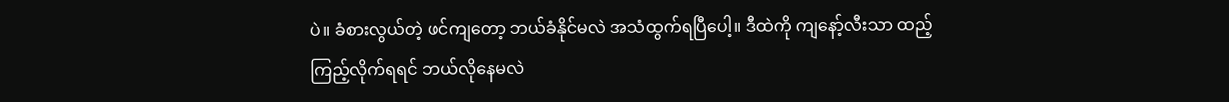ပဲ။ ခံစားလွယ်တဲ့ ဖင်ကျတော့ ဘယ်ခံနိုင်မလဲ အသံထွက်ရပြီပေါ့။ ဒီထဲကို ကျနော့်လီးသာ ထည့်ကြည့်လိုက်ရရင် ဘယ်လိုနေမလဲ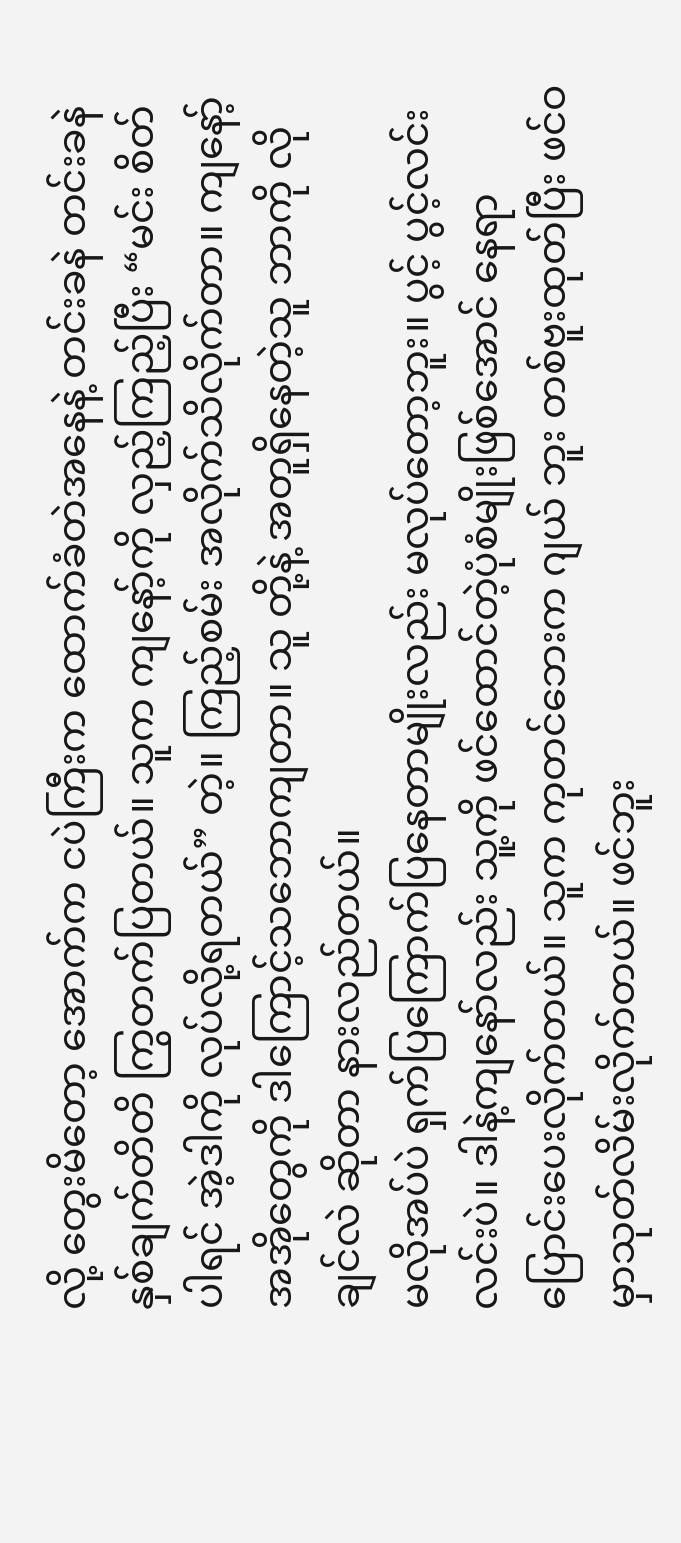လို့ တွေးမိတော့ အောက်က ငပဲကြီးက ထောက်ခံတဲအနေနဲ့ တင်းခနဲ တင်းခနဲ နှစ်ချက်တိတိ ကြွတက်ပြတယ်။ သူက ကျနော့်ကို လှည့်ကြည့်ပြီး “မင်း စိတ်ပါရင် အဲ့ဒါကို လုပ်လို့ရတယ်” တဲ့။ ကြည့်စမ်း အလိုက်သိလိုက်တာ။ ကျနော့် အအိုတွေကို ဒါကြောင့်သဘောကျတာ။ သူ တို့နဲ့ အတူရှိနေတဲ့သူ ဘာကို လိုချင်လဲ ဆိုတာ နားလည်တယ်။
မလိုအပ်ပဲ ရှက်ပြကြောက်ပြနေတာမျိုးလည်း မလုပ်တော့ဘူး။ ပွင့် ပွင့်လင်းလင်းပဲ။ ဒါနဲ့ကျနော်လည်း သူ့ကို ဖင်ထောင်တဲ့ပုံစံမျိုးဖြစ်အောင် နေရာပြောင်းပေးလိုက်တယ်။ သူက ကုတင်ဘေးက ဂျယ် ဘူး တစ်ဗူးထုတ်ပြီး ဖင်ဝမှာသုတ်လိမ်းလိုက်တယ်။ ဖင်ဘူး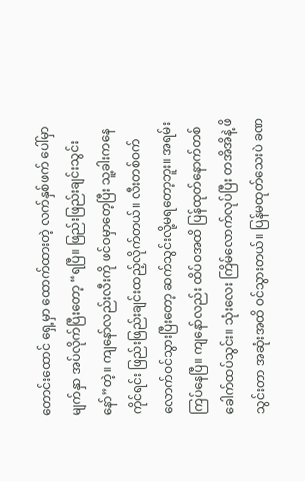တောင်းထောင် ရှေ့မှာ ထောက်ထားတဲ့ လက်နှစ်ဖက် ပေါ်မှာ မျက်နှာ အပ်လိုက်ပြီးတော့ “ရပြီ။ ဖြည်းဖြည်းချင်းသွင်းနော်”တဲ့။ ကျနော်လည်းလီးကို ဖင်ဝမှာတေ့ပြီး သူ့ခါးကနေကိုင်ရင်း ဖြည်းဖြည်းချင်းထည့်လိုက်တယ်။ လီးတစ်ဝက်လောက်ဝင်သွားပြီးတော့ ဆက်သွင်းလို့မရတော့ဘူး။ အရမ်းကြပ်နေပြီ။ ကျနော်လည်း ထိပ်ဝအထိ ပြန်ထုတ်နောက်တစ်ခေါက်ထပ်သွင်း။ သုံးလေး ကြိမ်လောက်လုပ်ပြီး တအိအိနဲ့ ဖိသွင်းတာ အဆုံးအထိ ဝင်သွားတယ်။ ပြန်မထုတ်သေးပဲ ခဏ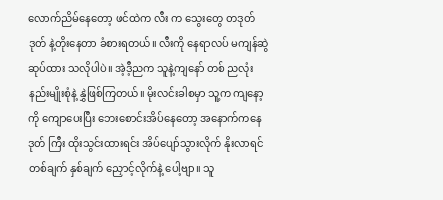လောက်ညိမ်နေတော့ ဖင်ထဲက လီး က သွေးတွေ တဒုတ်ဒုတ် နဲ့တိုးနေတာ ခံစားရတယ်။ လီးကို နေရာလပ် မကျန်ဆွဲဆုပ်ထား သလိုပါပဲ။ အဲ့ဒီ့ညက သူနဲ့ကျနော် တစ် ညလုံး နည်းမျိုးစုံနဲ့ နွှဲဖြစ်ကြတယ်။ မိုးလင်းခါစမှာ သူ့က ကျနော့ကို ကျောပေးပြီး ဘေးစောင်းအိပ်နေတော့ အနောက်ကနေ ဒုတ် ကြီး ထိုးသွင်းထားရင်း အိပ်ပျော်သွားလိုက် နိုးလာရင် တစ်ချက် နှစ်ချက် ညှောင့်လိုက်နဲ့ ပေါ့ဗျာ။ သူ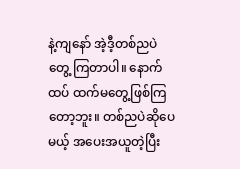နဲ့ကျနော် အဲ့ဒီ့တစ်ညပဲ တွေ့ ကြတာပါ။ နောက်ထပ် ထက်မတွေ့ဖြစ်ကြတော့ဘူး။ တစ်ညပဲဆိုပေမယ့် အပေးအယူတဲ့ပြီး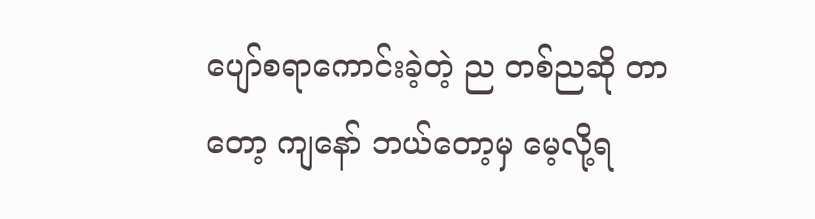ပျော်စရာကောင်းခဲ့တဲ့ ည တစ်ညဆို တာတော့ ကျနော် ဘယ်တော့မှ မေ့လို့ရ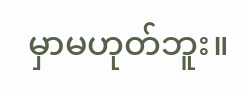မှာမဟုတ်ဘူး။